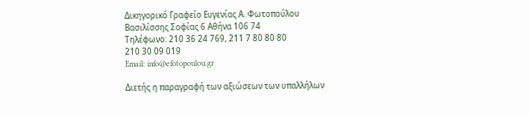Δικηγορικό Γραφείο Ευγενίας Α. Φωτοπούλου
Βασιλίσσης Σοφίας 6 Αθήνα 106 74
Τηλέφωνο: 210 36 24 769, 211 7 80 80 80
210 30 09 019
Email: info@efotopoulou.gr

Διετής η παραγραφή των αξιώσεων των υπαλλήλων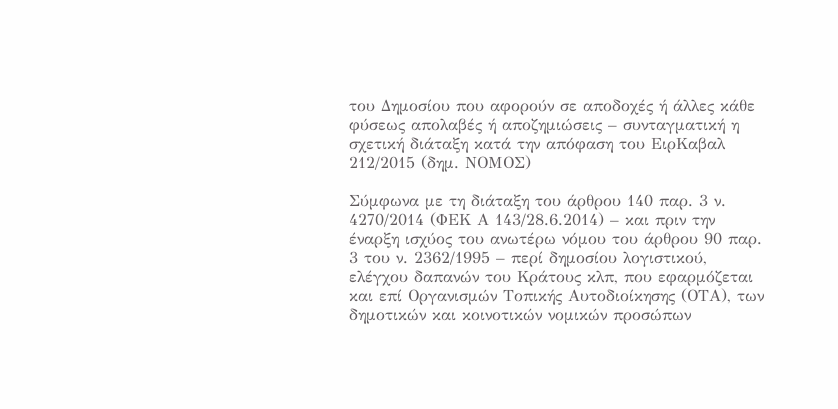του Δημοσίου που αφορούν σε αποδοχές ή άλλες κάθε φύσεως απολαβές ή αποζημιώσεις – συνταγματική η σχετική διάταξη κατά την απόφαση του ΕιρΚαβαλ 212/2015 (δημ. ΝΟΜΟΣ)

Σύμφωνα με τη διάταξη του άρθρου 140 παρ. 3 ν. 4270/2014 (ΦΕΚ Α 143/28.6.2014) – και πριν την έναρξη ισχύος του ανωτέρω νόμου του άρθρου 90 παρ. 3 του ν. 2362/1995 – περί δημοσίου λογιστικού, ελέγχου δαπανών του Κράτους κλπ, που εφαρμόζεται και επί Οργανισμών Τοπικής Αυτοδιοίκησης (ΟΤΑ), των δημοτικών και κοινοτικών νομικών προσώπων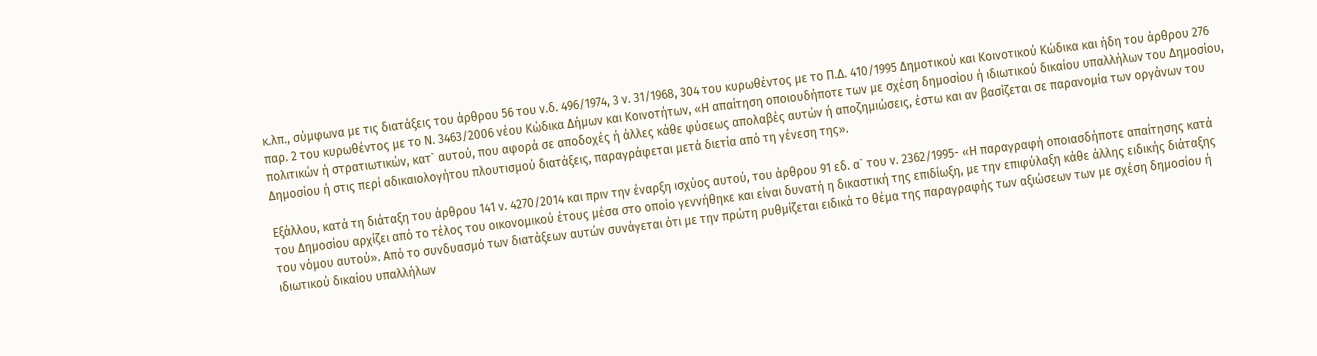κ.λπ., σύμφωνα με τις διατάξεις του άρθρου 56 του ν.δ. 496/1974, 3 ν. 31/1968, 304 του κυρωθέντος με το Π.Δ. 410/1995 Δημοτικού και Κοινοτικού Κώδικα και ήδη του άρθρου 276 παρ. 2 του κυρωθέντος με το Ν. 3463/2006 νέου Κώδικα Δήμων και Κοινοτήτων, «Η απαίτηση οποιουδήποτε των με σχέση δημοσίου ή ιδιωτικού δικαίου υπαλλήλων του Δημοσίου, πολιτικών ή στρατιωτικών, κατ` αυτού, που αφορά σε αποδοχές ή άλλες κάθε φύσεως απολαβές αυτών ή αποζημιώσεις, έστω και αν βασίζεται σε παρανομία των οργάνων του Δημοσίου ή στις περί αδικαιολογήτου πλουτισμού διατάξεις, παραγράφεται μετά διετία από τη γένεση της».

Εξάλλου, κατά τη διάταξη του άρθρου 141 ν. 4270/2014 και πριν την έναρξη ισχύος αυτού, του άρθρου 91 εδ. α` του ν. 2362/1995- «Η παραγραφή οποιασδήποτε απαίτησης κατά του Δημοσίου αρχίζει από το τέλος του οικονομικού έτους μέσα στο οποίο γεννήθηκε και είναι δυνατή η δικαστική της επιδίωξη, με την επιφύλαξη κάθε άλλης ειδικής διάταξης του νόμου αυτού». Από το συνδυασμό των διατάξεων αυτών συνάγεται ότι με την πρώτη ρυθμίζεται ειδικά το θέμα της παραγραφής των αξιώσεων των με σχέση δημοσίου ή ιδιωτικού δικαίου υπαλλήλων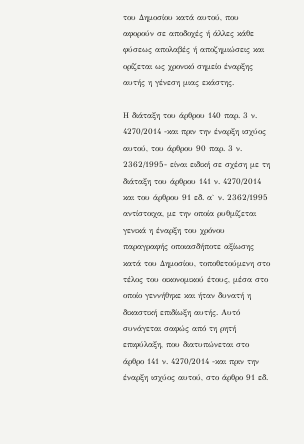του Δημοσίου κατά αυτού, που αφορούν σε αποδοχές ή άλλες κάθε φύσεως απολαβές ή αποζημιώσεις και ορίζεται ως χρονικό σημείο έναρξης αυτής η γένεση μιας εκάστης.

Η διάταξη του άρθρου 140 παρ. 3 ν. 4270/2014 -και πριν την έναρξη ισχύος αυτού, του άρθρου 90 παρ. 3 ν. 2362/1995- είναι ειδική σε σχέση με τη διάταξη του άρθρου 141 ν. 4270/2014 και του άρθρου 91 εδ. α` ν. 2362/1995 αντίστοιχα, με την οποία ρυθμίζεται γενικά η έναρξη του χρόνου παραγραφής οποιασδήποτε αξίωσης κατά του Δημοσίου, τοποθετούμενη στο τέλος του οικονομικού έτους, μέσα στο οποίο γεννήθηκε και ήταν δυνατή η δικαστική επιδίωξη αυτής. Αυτό συνάγεται σαφώς από τη ρητή επιφύλαξη, που διατυπώνεται στο άρθρο 141 ν. 4270/2014 -και πριν την έναρξη ισχύος αυτού, στο άρθρο 91 εδ.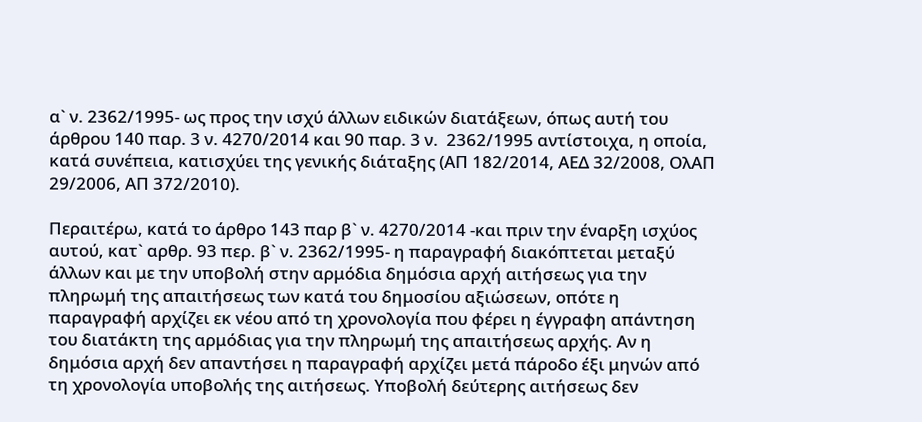α` ν. 2362/1995- ως προς την ισχύ άλλων ειδικών διατάξεων, όπως αυτή του άρθρου 140 παρ. 3 ν. 4270/2014 και 90 παρ. 3 ν.  2362/1995 αντίστοιχα, η οποία, κατά συνέπεια, κατισχύει της γενικής διάταξης (ΑΠ 182/2014, ΑΕΔ 32/2008, ΟλΑΠ 29/2006, ΑΠ 372/2010).

Περαιτέρω, κατά το άρθρο 143 παρ β` ν. 4270/2014 -και πριν την έναρξη ισχύος αυτού, κατ` αρθρ. 93 περ. β` ν. 2362/1995- η παραγραφή διακόπτεται μεταξύ άλλων και με την υποβολή στην αρμόδια δημόσια αρχή αιτήσεως για την πληρωμή της απαιτήσεως των κατά του δημοσίου αξιώσεων, οπότε η παραγραφή αρχίζει εκ νέου από τη χρονολογία που φέρει η έγγραφη απάντηση του διατάκτη της αρμόδιας για την πληρωμή της απαιτήσεως αρχής. Αν η δημόσια αρχή δεν απαντήσει η παραγραφή αρχίζει μετά πάροδο έξι μηνών από τη χρονολογία υποβολής της αιτήσεως. Υποβολή δεύτερης αιτήσεως δεν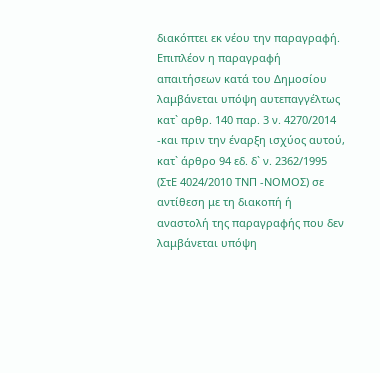διακόπτει εκ νέου την παραγραφή. Επιπλέον η παραγραφή απαιτήσεων κατά του Δημοσίου λαμβάνεται υπόψη αυτεπαγγέλτως κατ` αρθρ. 140 παρ. 3 ν. 4270/2014 -και πριν την έναρξη ισχύος αυτού, κατ` άρθρο 94 εδ. δ` ν. 2362/1995 (ΣτΕ 4024/2010 ΤΝΠ -ΝΟΜΟΣ) σε αντίθεση με τη διακοπή ή αναστολή της παραγραφής που δεν λαμβάνεται υπόψη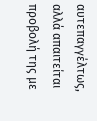αυτεπαγγέλτως, αλλά απαιτείται προβολή της με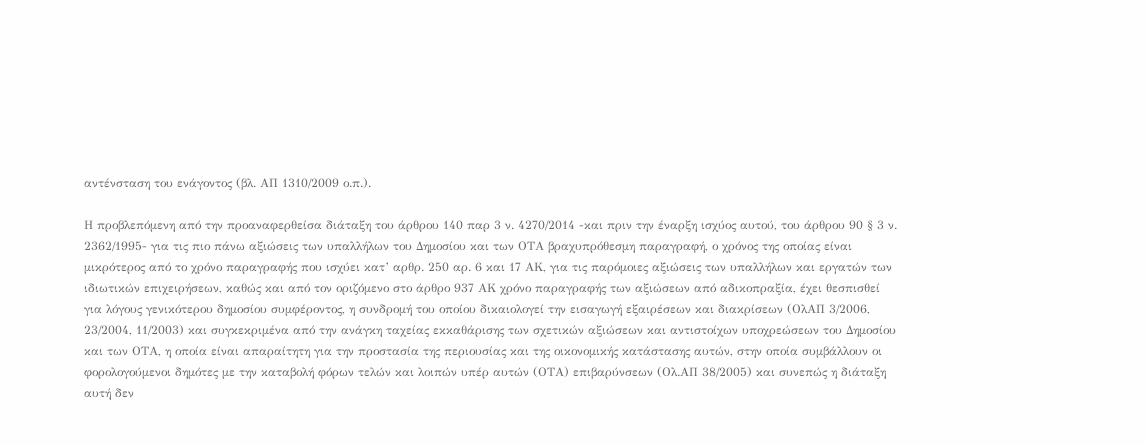αντένσταση του ενάγοντος (βλ. ΑΠ 1310/2009 ο.π.).

Η προβλεπόμενη από την προαναφερθείσα διάταξη του άρθρου 140 παρ 3 ν. 4270/2014 -και πριν την έναρξη ισχύος αυτού, του άρθρου 90 § 3 ν. 2362/1995- για τις πιο πάνω αξιώσεις των υπαλλήλων του Δημοσίου και των ΟΤΑ βραχυπρόθεσμη παραγραφή, ο χρόνος της οποίας είναι μικρότερος από το χρόνο παραγραφής που ισχύει κατ’ αρθρ. 250 αρ. 6 και 17 ΑΚ, για τις παρόμοιες αξιώσεις των υπαλλήλων και εργατών των ιδιωτικών επιχειρήσεων, καθώς και από τον οριζόμενο στο άρθρο 937 ΑΚ χρόνο παραγραφής των αξιώσεων από αδικοπραξία, έχει θεσπισθεί για λόγους γενικότερου δημοσίου συμφέροντος, η συνδρομή του οποίου δικαιολογεί την εισαγωγή εξαιρέσεων και διακρίσεων (ΟλΑΠ 3/2006, 23/2004, 11/2003) και συγκεκριμένα από την ανάγκη ταχείας εκκαθάρισης των σχετικών αξιώσεων και αντιστοίχων υποχρεώσεων του Δημοσίου και των ΟΤΑ, η οποία είναι απαραίτητη για την προστασία της περιουσίας και της οικονομικής κατάστασης αυτών, στην οποία συμβάλλουν οι φορολογούμενοι δημότες με την καταβολή φόρων τελών και λοιπών υπέρ αυτών (ΟΤΑ) επιβαρύνσεων (Ολ.ΑΠ 38/2005) και συνεπώς η διάταξη αυτή δεν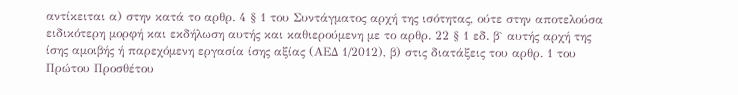αντίκειται α) στην κατά το αρθρ. 4 § 1 του Συντάγματος αρχή της ισότητας, ούτε στην αποτελούσα ειδικότερη μορφή και εκδήλωση αυτής και καθιερούμενη με το αρθρ. 22 § 1 εδ. β` αυτής αρχή της ίσης αμοιβής ή παρεχόμενη εργασία ίσης αξίας (ΑΕΔ 1/2012), β) στις διατάξεις του αρθρ. 1 του Πρώτου Προσθέτου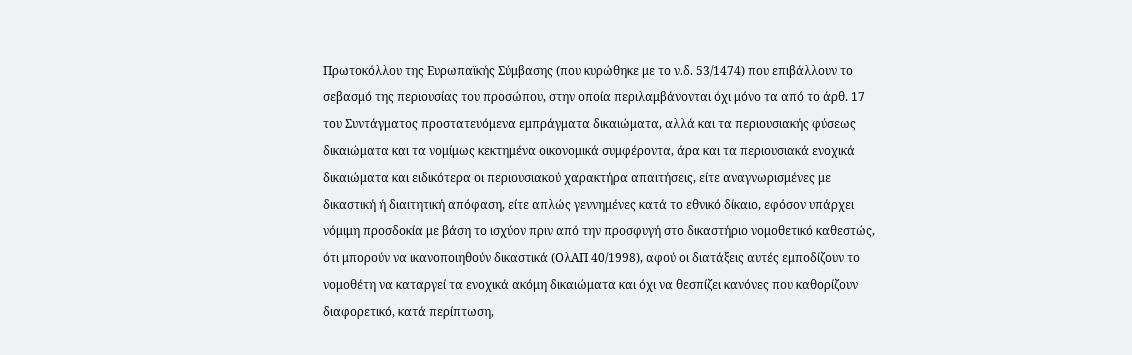Πρωτοκόλλου της Ευρωπαϊκής Σύμβασης (που κυρώθηκε με το ν.δ. 53/1474) που επιβάλλουν το σεβασμό της περιουσίας του προσώπου, στην οποία περιλαμβάνονται όχι μόνο τα από το άρθ. 17 του Συντάγματος προστατευόμενα εμπράγματα δικαιώματα, αλλά και τα περιουσιακής φύσεως δικαιώματα και τα νομίμως κεκτημένα οικονομικά συμφέροντα, άρα και τα περιουσιακά ενοχικά δικαιώματα και ειδικότερα οι περιουσιακού χαρακτήρα απαιτήσεις, είτε αναγνωρισμένες με δικαστική ή διαιτητική απόφαση, είτε απλώς γεννημένες κατά το εθνικό δίκαιο, εφόσον υπάρχει νόμιμη προσδοκία με βάση το ισχύον πριν από την προσφυγή στο δικαστήριο νομοθετικό καθεστώς, ότι μπορούν να ικανοποιηθούν δικαστικά (ΟλΑΠ 40/1998), αφού οι διατάξεις αυτές εμποδίζουν το νομοθέτη να καταργεί τα ενοχικά ακόμη δικαιώματα και όχι να θεσπίζει κανόνες που καθορίζουν διαφορετικό, κατά περίπτωση,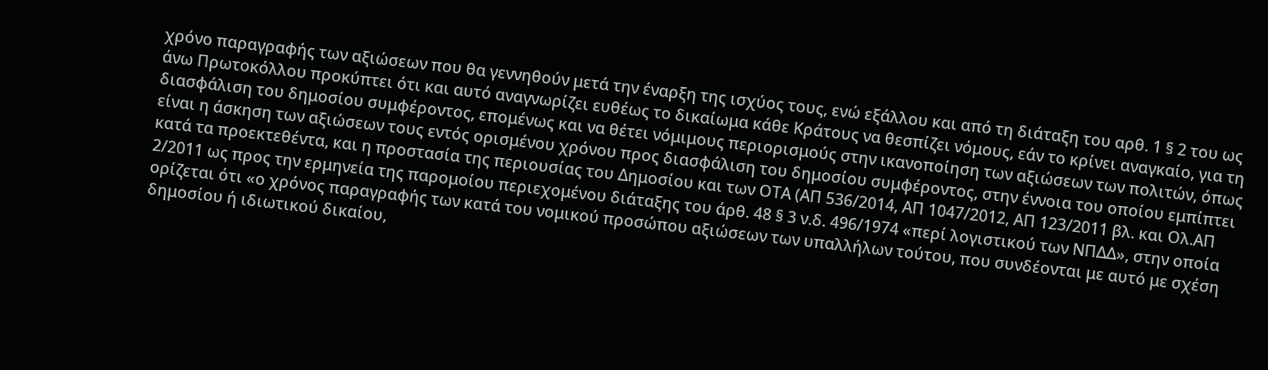χρόνο παραγραφής των αξιώσεων που θα γεννηθούν μετά την έναρξη της ισχύος τους, ενώ εξάλλου και από τη διάταξη του αρθ. 1 § 2 του ως άνω Πρωτοκόλλου προκύπτει ότι και αυτό αναγνωρίζει ευθέως το δικαίωμα κάθε Κράτους να θεσπίζει νόμους, εάν το κρίνει αναγκαίο, για τη διασφάλιση του δημοσίου συμφέροντος, επομένως και να θέτει νόμιμους περιορισμούς στην ικανοποίηση των αξιώσεων των πολιτών, όπως είναι η άσκηση των αξιώσεων τους εντός ορισμένου χρόνου προς διασφάλιση του δημοσίου συμφέροντος, στην έννοια του οποίου εμπίπτει κατά τα προεκτεθέντα, και η προστασία της περιουσίας του Δημοσίου και των ΟΤΑ (ΑΠ 536/2014, ΑΠ 1047/2012, ΑΠ 123/2011 βλ. και Ολ.ΑΠ 2/2011 ως προς την ερμηνεία της παρομοίου περιεχομένου διάταξης του άρθ. 48 § 3 ν.δ. 496/1974 «περί λογιστικού των ΝΠΔΔ», στην οποία ορίζεται ότι «ο χρόνος παραγραφής των κατά του νομικού προσώπου αξιώσεων των υπαλλήλων τούτου, που συνδέονται με αυτό με σχέση δημοσίου ή ιδιωτικού δικαίου,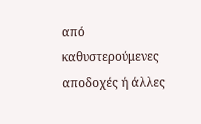από καθυστερούμενες αποδοχές ή άλλες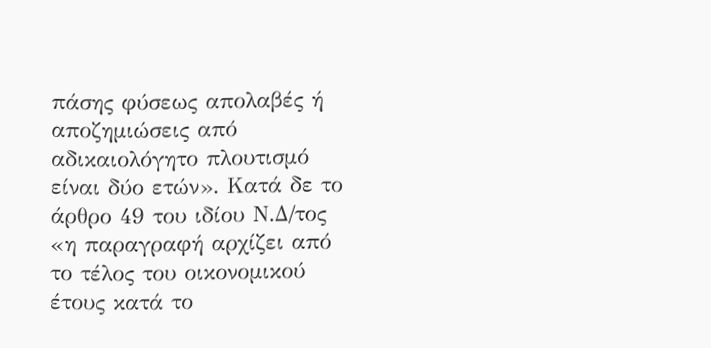πάσης φύσεως απολαβές ή αποζημιώσεις από αδικαιολόγητο πλουτισμό είναι δύο ετών». Κατά δε το άρθρο 49 του ιδίου Ν.Δ/τος «η παραγραφή αρχίζει από το τέλος του οικονομικού έτους κατά το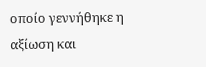οποίο γεννήθηκε η αξίωση και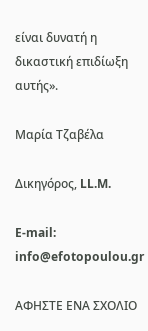είναι δυνατή η δικαστική επιδίωξη αυτής».

Μαρία Τζαβέλα

Δικηγόρος, LL.M.

E-mail: info@efotopoulou.gr

ΑΦΗΣΤΕ ΕΝΑ ΣΧΟΛΙΟ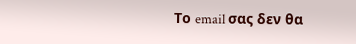Το email σας δεν θα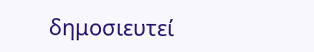δημοσιευτεί